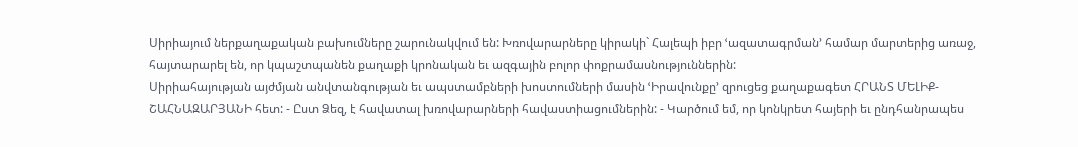Սիրիայում ներքաղաքական բախումները շարունակվում են: Խռովարարները կիրակի` Հալեպի իբր ՙազատագրման՚ համար մարտերից առաջ, հայտարարել են, որ կպաշտպանեն քաղաքի կրոնական եւ ազգային բոլոր փոքրամասնություններին:
Սիրիահայության այժմյան անվտանգության եւ ապստամբների խոստումների մասին ՙԻրավունքը՚ զրուցեց քաղաքագետ ՀՐԱՆՏ ՄԵԼԻՔ-ՇԱՀՆԱԶԱՐՅԱՆԻ հետ: - Ըստ Ձեզ, է հավատալ խռովարարների հավաստիացումներին: - Կարծում եմ, որ կոնկրետ հայերի եւ ընդհանրապես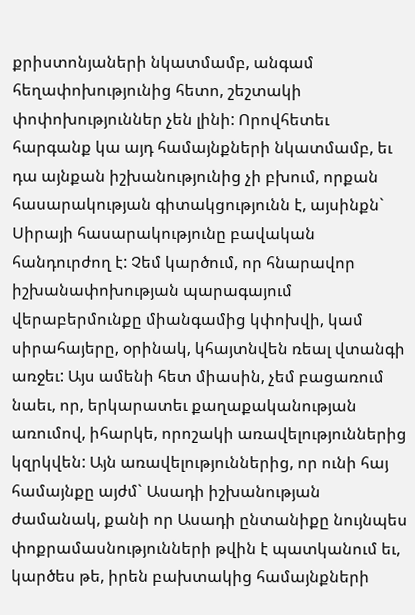քրիստոնյաների նկատմամբ, անգամ հեղափոխությունից հետո, շեշտակի փոփոխություններ չեն լինի: Որովհետեւ հարգանք կա այդ համայնքների նկատմամբ, եւ դա այնքան իշխանությունից չի բխում, որքան հասարակության գիտակցությունն է, այսինքն` Սիրայի հասարակությունը բավական հանդուրժող է: Չեմ կարծում, որ հնարավոր իշխանափոխության պարագայում վերաբերմունքը միանգամից կփոխվի, կամ սիրահայերը, օրինակ, կհայտնվեն ռեալ վտանգի առջեւ: Այս ամենի հետ միասին, չեմ բացառում նաեւ, որ, երկարատեւ քաղաքականության առումով, իհարկե, որոշակի առավելություններից կզրկվեն: Այն առավելություններից, որ ունի հայ համայնքը այժմ` Ասադի իշխանության ժամանակ, քանի որ Ասադի ընտանիքը նույնպես փոքրամասնությունների թվին է պատկանում եւ, կարծես թե, իրեն բախտակից համայնքների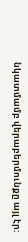նկատմամբ վերաբերմունքը այլ էր: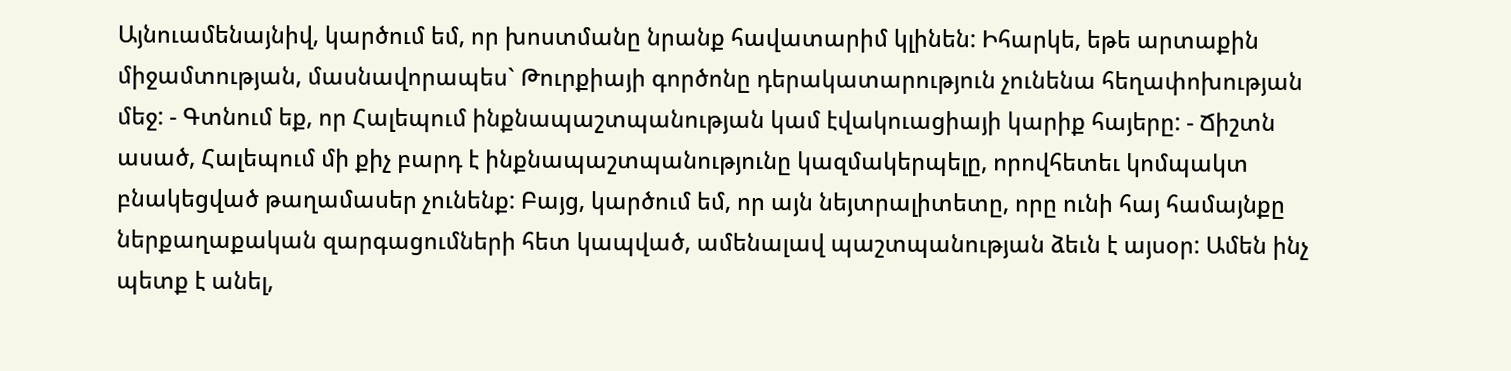Այնուամենայնիվ, կարծում եմ, որ խոստմանը նրանք հավատարիմ կլինեն: Իհարկե, եթե արտաքին միջամտության, մասնավորապես` Թուրքիայի գործոնը դերակատարություն չունենա հեղափոխության մեջ: - Գտնում եք, որ Հալեպում ինքնապաշտպանության կամ էվակուացիայի կարիք հայերը: - Ճիշտն ասած, Հալեպում մի քիչ բարդ է ինքնապաշտպանությունը կազմակերպելը, որովհետեւ կոմպակտ բնակեցված թաղամասեր չունենք: Բայց, կարծում եմ, որ այն նեյտրալիտետը, որը ունի հայ համայնքը ներքաղաքական զարգացումների հետ կապված, ամենալավ պաշտպանության ձեւն է այսօր: Ամեն ինչ պետք է անել,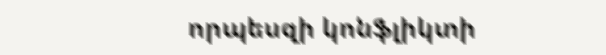որպեսզի կոնֆլիկտի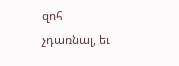զոհ չդառնալ, եւ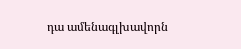դա ամենագլխավորն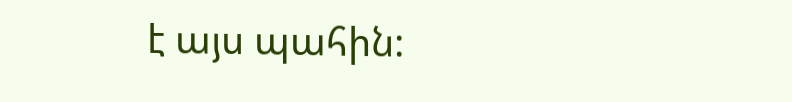է այս պահին: